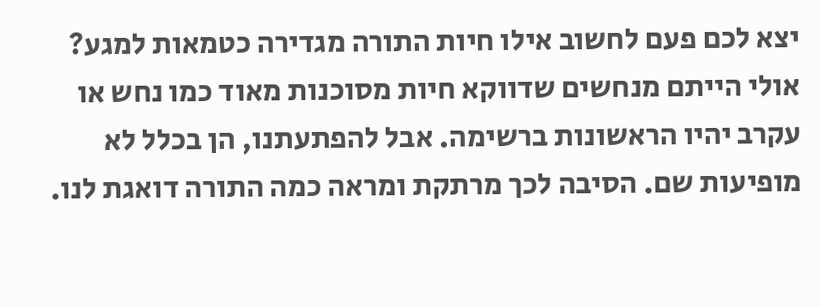יצא לכם פעם לחשוב אילו חיות התורה מגדירה כטמאות למגע? אולי הייתם מנחשים שדווקא חיות מסוכנות מאוד כמו נחש או עקרב יהיו הראשונות ברשימה. אבל להפתעתנו, הן בכלל לא מופיעות שם. הסיבה לכך מרתקת ומראה כמה התורה דואגת לנו.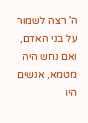ה' רצה לשמור על בני האדם, ואם נחש היה מטמא, אנשים היו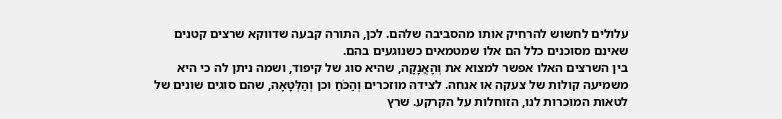עלולים לחשוש להרחיק אותו מהסביבה שלהם. לכן, התורה קבעה שדווקא שרצים קטנים שאינם מסוכנים כלל הם אלו שמטמאים כשנוגעים בהם.
בין השרצים האלו אפשר למצוא את וְהָאֲנָקָה, שהיא סוג של קיפוד, ושמה ניתן לה כי היא משמיעה קולות של צעקה או אנחה. לצידה מוזכרים וְהַכֹּחַ וכן וְהַלְּטָאָה, שהם סוגים שונים של לטאות המוכרות לנו, הזוחלות על הקרקע. שרץ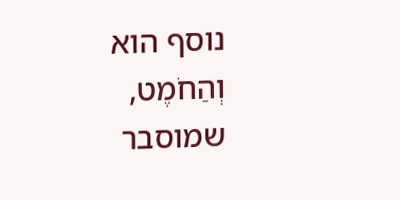נוסף הוא וְהַחֹמֶט, שמוסבר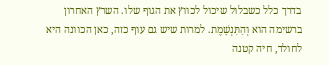בדרך כלל כשבלול שיכול לכווץ את הגוף שלו. השרץ האחרון ברשימה הוא וְהַתִּנְשָׁמֶת. למרות שיש גם עוף כזה, כאן הכוונה היא לחולד, חיה קטנה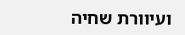ועיוורת שחיה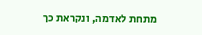מתחת לאדמה, ונקראת כך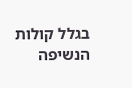בגלל קולות הנשיפה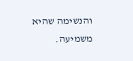והנשימה שהיא משמיעה.